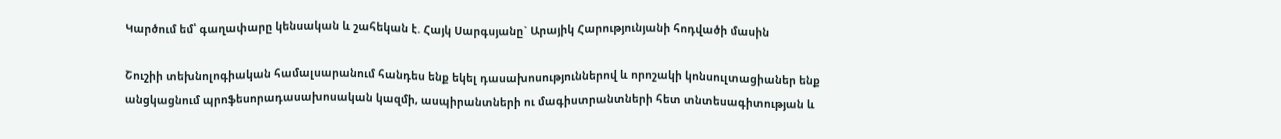Կարծում եմ՝ գաղափարը կենսական և շահեկան է. Հայկ Սարգսյանը` Արայիկ Հարությունյանի հոդվածի մասին

Շուշիի տեխնոլոգիական համալսարանում հանդես ենք եկել դասախոսություններով և որոշակի կոնսուլտացիաներ ենք անցկացնում պրոֆեսորադասախոսական կազմի, ասպիրանտների ու մագիստրանտների հետ տնտեսագիտության և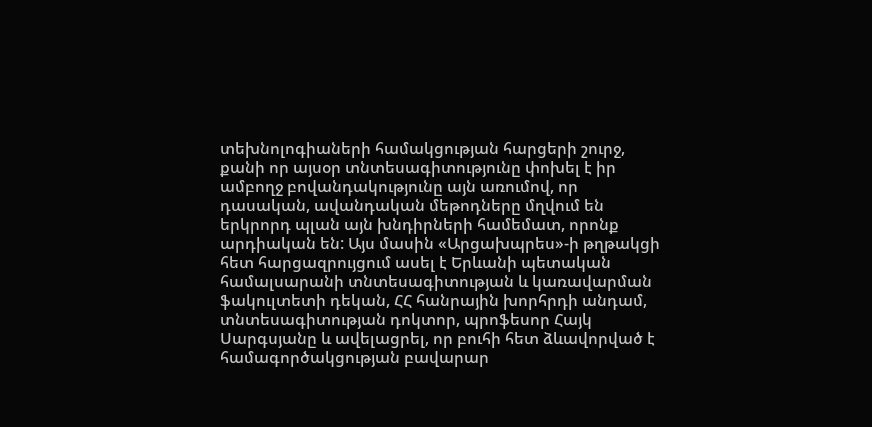տեխնոլոգիաների համակցության հարցերի շուրջ, քանի որ այսօր տնտեսագիտությունը փոխել է իր ամբողջ բովանդակությունը այն առումով, որ դասական, ավանդական մեթոդները մղվում են երկրորդ պլան այն խնդիրների համեմատ, որոնք արդիական են: Այս մասին «Արցախպրես»-ի թղթակցի հետ հարցազրույցում ասել է Երևանի պետական համալսարանի տնտեսագիտության և կառավարման ֆակուլտետի դեկան, ՀՀ հանրային խորհրդի անդամ, տնտեսագիտության դոկտոր, պրոֆեսոր Հայկ Սարգսյանը և ավելացրել, որ բուհի հետ ձևավորված է համագործակցության բավարար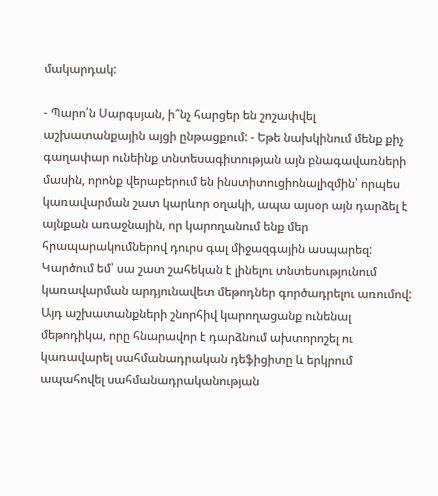մակարդակ:

- Պարո՛ն Սարգսյան, ի՞նչ հարցեր են շոշափվել աշխատանքային այցի ընթացքում: - Եթե նախկինում մենք քիչ գաղափար ունեինք տնտեսագիտության այն բնագավառների մասին, որոնք վերաբերում են ինստիտուցիոնալիզմին՝ որպես կառավարման շատ կարևոր օղակի, ապա այսօր այն դարձել է այնքան առաջնային, որ կարողանում ենք մեր հրապարակումներով դուրս գալ միջազգային ասպարեզ: Կարծում եմ՝ սա շատ շահեկան է լինելու տնտեսությունում կառավարման արդյունավետ մեթոդներ գործադրելու առումով: Այդ աշխատանքների շնորհիվ կարողացանք ունենալ մեթոդիկա, որը հնարավոր է դարձնում ախտորոշել ու կառավարել սահմանադրական դեֆիցիտը և երկրում ապահովել սահմանադրականության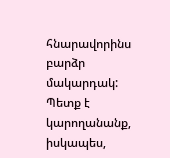հնարավորինս բարձր մակարդակ: Պետք է կարողանանք, իսկապես,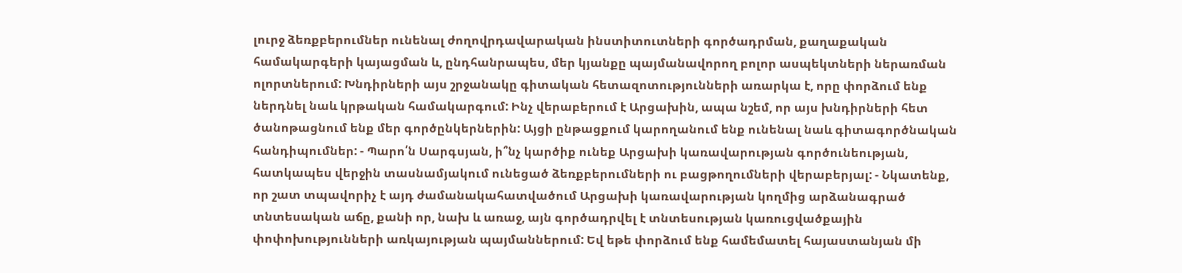լուրջ ձեռքբերումներ ունենալ ժողովրդավարական ինստիտուտների գործադրման, քաղաքական համակարգերի կայացման և, ընդհանրապես, մեր կյանքը պայմանավորող բոլոր ասպեկտների ներառման ոլորտներում: Խնդիրների այս շրջանակը գիտական հետազոտությունների առարկա է, որը փորձում ենք ներդնել նաև կրթական համակարգում: Ինչ վերաբերում է Արցախին, ապա նշեմ, որ այս խնդիրների հետ ծանոթացնում ենք մեր գործընկերներին: Այցի ընթացքում կարողանում ենք ունենալ նաև գիտագործնական հանդիպումներ: - Պարո՛ն Սարգսյան, ի՞նչ կարծիք ունեք Արցախի կառավարության գործունեության, հատկապես վերջին տասնամյակում ունեցած ձեռքբերումների ու բացթողումների վերաբերյալ: - Նկատենք, որ շատ տպավորիչ է այդ ժամանակահատվածում Արցախի կառավարության կողմից արձանագրած տնտեսական աճը, քանի որ, նախ և առաջ, այն գործադրվել է տնտեսության կառուցվածքային փոփոխությունների առկայության պայմաններում: Եվ եթե փորձում ենք համեմատել հայաստանյան մի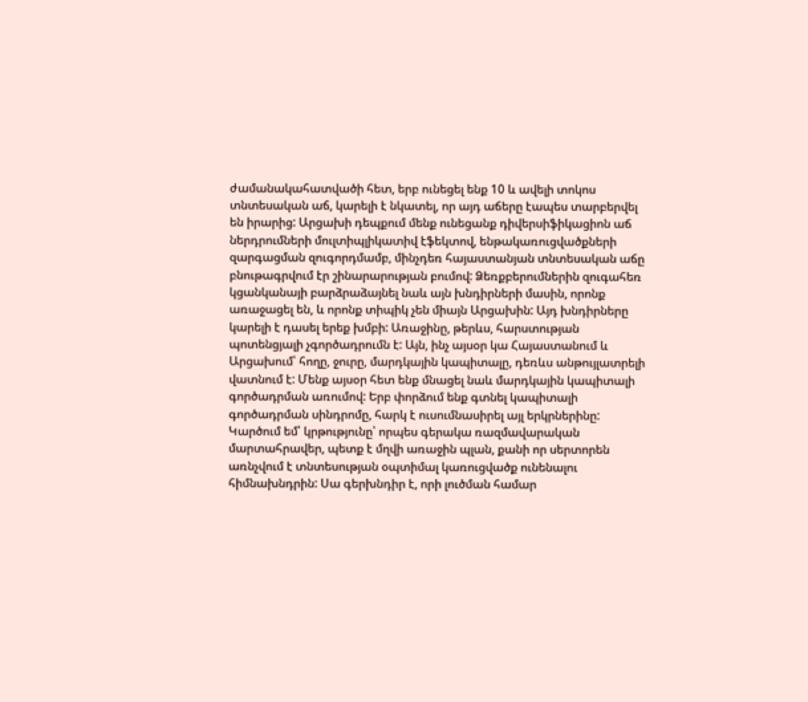ժամանակահատվածի հետ, երբ ունեցել ենք 10 և ավելի տոկոս տնտեսական աճ, կարելի է նկատել, որ այդ աճերը էապես տարբերվել են իրարից: Արցախի դեպքում մենք ունեցանք դիվերսիֆիկացիոն աճ ներդրումների մուլտիպլիկատիվ էֆեկտով, ենթակառուցվածքների զարգացման զուգորդմամբ, մինչդեռ հայաստանյան տնտեսական աճը բնութագրվում էր շինարարության բումով: Ձեռքբերումներին զուգահեռ կցանկանայի բարձրաձայնել նաև այն խնդիրների մասին, որոնք առաջացել են, և որոնք տիպիկ չեն միայն Արցախին: Այդ խնդիրները կարելի է դասել երեք խմբի: Առաջինը, թերևս, հարստության պոտենցյալի չգործադրումն է: Այն, ինչ այսօր կա Հայաստանում և Արցախում՝ հողը, ջուրը, մարդկային կապիտալը, դեռևս անթույլատրելի վատնում է: Մենք այսօր հետ ենք մնացել նաև մարդկային կապիտալի գործադրման առումով: Երբ փորձում ենք գտնել կապիտալի գործադրման սինդրոմը, հարկ է ուսումնասիրել այլ երկրներինը: Կարծում եմ՝ կրթությունը՝ որպես գերակա ռազմավարական մարտահրավեր, պետք է մղվի առաջին պլան, քանի որ սերտորեն առնչվում է տնտեսության օպտիմալ կառուցվածք ունենալու հիմնախնդրին: Սա գերխնդիր է, որի լուծման համար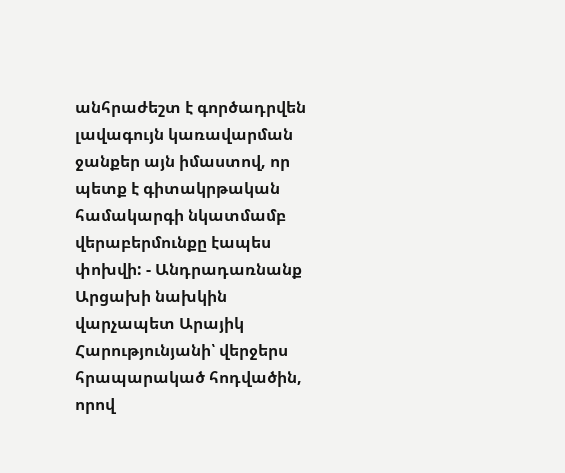անհրաժեշտ է գործադրվեն լավագույն կառավարման ջանքեր այն իմաստով, որ պետք է գիտակրթական համակարգի նկատմամբ վերաբերմունքը էապես փոխվի: - Անդրադառնանք Արցախի նախկին վարչապետ Արայիկ Հարությունյանի՝ վերջերս հրապարակած հոդվածին, որով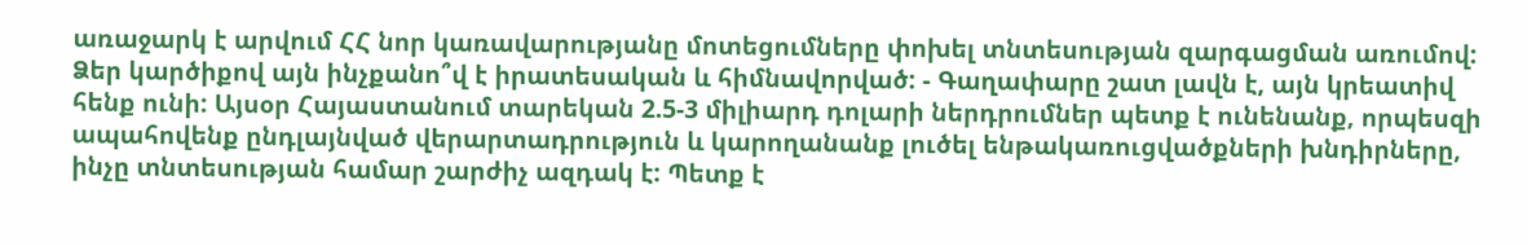առաջարկ է արվում ՀՀ նոր կառավարությանը մոտեցումները փոխել տնտեսության զարգացման առումով: Ձեր կարծիքով այն ինչքանո՞վ է իրատեսական և հիմնավորված: - Գաղափարը շատ լավն է, այն կրեատիվ հենք ունի: Այսօր Հայաստանում տարեկան 2.5-3 միլիարդ դոլարի ներդրումներ պետք է ունենանք, որպեսզի ապահովենք ընդլայնված վերարտադրություն և կարողանանք լուծել ենթակառուցվածքների խնդիրները, ինչը տնտեսության համար շարժիչ ազդակ է: Պետք է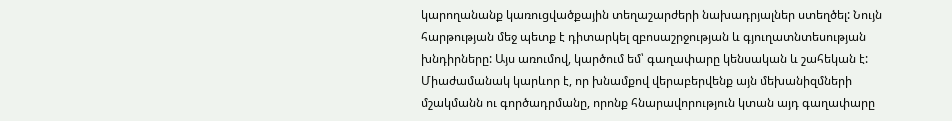կարողանանք կառուցվածքային տեղաշարժերի նախադրյալներ ստեղծել: Նույն հարթության մեջ պետք է դիտարկել զբոսաշրջության և գյուղատնտեսության խնդիրները: Այս առումով, կարծում եմ՝ գաղափարը կենսական և շահեկան է: Միաժամանակ կարևոր է, որ խնամքով վերաբերվենք այն մեխանիզմների մշակմանն ու գործադրմանը, որոնք հնարավորություն կտան այդ գաղափարը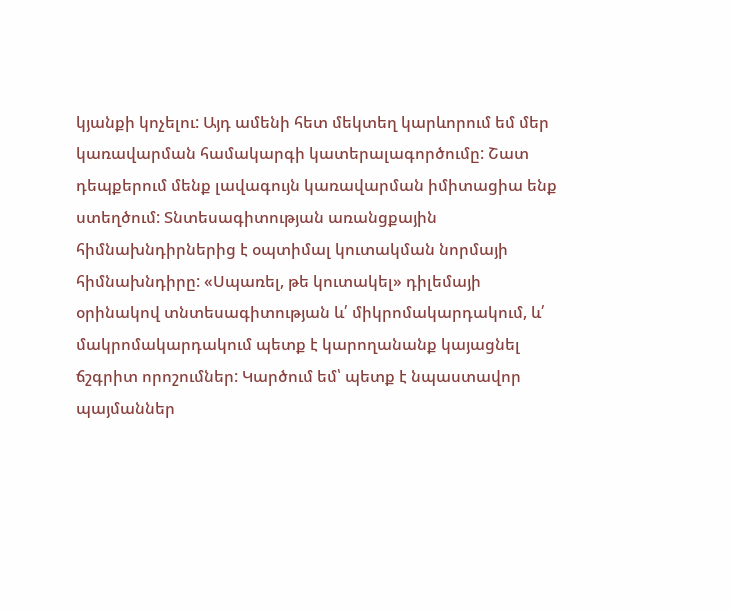կյանքի կոչելու: Այդ ամենի հետ մեկտեղ կարևորում եմ մեր կառավարման համակարգի կատերալագործումը: Շատ դեպքերում մենք լավագույն կառավարման իմիտացիա ենք ստեղծում: Տնտեսագիտության առանցքային հիմնախնդիրներից է օպտիմալ կուտակման նորմայի հիմնախնդիրը: «Սպառել, թե կուտակել» դիլեմայի օրինակով տնտեսագիտության և՛ միկրոմակարդակում, և՛ մակրոմակարդակում պետք է կարողանանք կայացնել ճշգրիտ որոշումներ: Կարծում եմ՝ պետք է նպաստավոր պայմաններ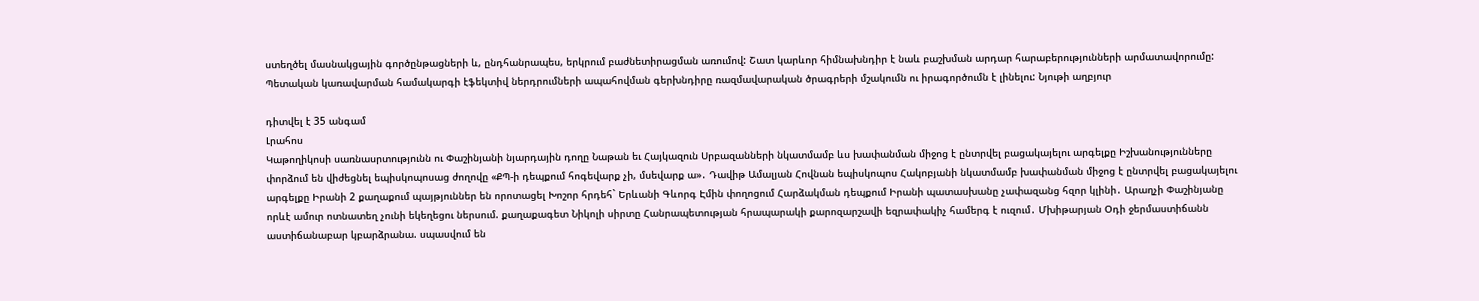ստեղծել մասնակցային գործընթացների և, ընդհանրապես, երկրում բաժնետիրացման առումով: Շատ կարևոր հիմնախնդիր է նաև բաշխման արդար հարաբերությունների արմատավորումը: Պետական կառավարման համակարգի էֆեկտիվ ներդրումների ապահովման գերխնդիրը ռազմավարական ծրագրերի մշակումն ու իրագործումն է լինելու: Նյութի աղբյուր

դիտվել է 35 անգամ
Լրահոս
Կաթողիկոսի սառնասրտությունն ու Փաշինյանի նյարդային դողը Նաթան եւ Հայկազուն Սրբազանների նկատմամբ ևս խափանման միջոց է ընտրվել բացակայելու արգելքը Իշխանությունները փորձում են վիժեցնել եպիսկոպոսաց ժողովը «ՔՊ-ի դեպքում հոգեվարք չի, մսեվարք ա»․ Դավիթ Ամալյան Հովնան եպիսկոպոս Հակոբյանի նկատմամբ խափանման միջոց է ընտրվել բացակայելու արգելքը Իրանի 2 քաղաքում պայթյուններ են որոտացել Խոշոր հրդեհ` Երևանի Գևորգ Էմին փողոցում Հարձակման դեպքում Իրանի պատասխանը չափազանց հզոր կլինի․ Արաղչի Փաշինյանը որևէ ամուր ոտնատեղ չունի եկեղեցու ներսում. քաղաքագետ Նիկոլի սիրտը Հանրապետության հրապարակի քարոզարշավի եզրափակիչ համերգ է ուզում․ Մխիթարյան Օդի ջերմաստիճանն աստիճանաբար կբարձրանա. սպասվում են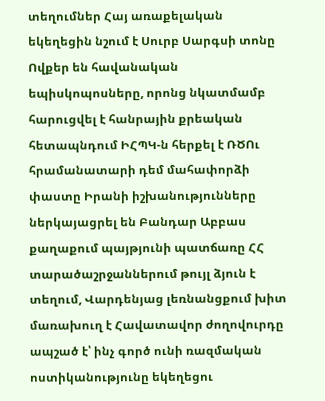տեղումներ Հայ առաքելական եկեղեցին նշում է Սուրբ Սարգսի տոնը Ովքեր են հավանական եպիսկոպոսները, որոնց նկատմամբ հարուցվել է հանրային քրեական հետապնդում ԻՀՊԿ-ն հերքել է ՌԾՈւ հրամանատարի դեմ մահափորձի փաստը Իրանի իշխանությունները ներկայացրել են Բանդար Աբբաս քաղաքում պայթյունի պատճառը ՀՀ տարածաշրջաններում թույլ ձյուն է տեղում, Վարդենյաց լեռնանցքում խիտ մառախուղ է Հավատավոր ժողովուրդը ապշած է՝ ինչ գործ ունի ռազմական ոստիկանությունը եկեղեցու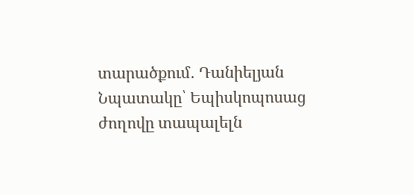տարածքում․ Դանիելյան Նպատակը՝ Եպիսկոպոսաց ժողովը տապալելն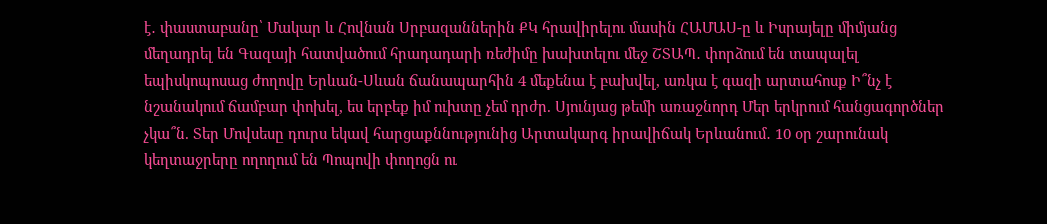է․ փաստաբանը՝ Մակար և Հովնան Սրբազաններին ՔԿ հրավիրելու մասին ՀԱՄԱՍ-ը և Իսրայելը միմյանց մեղադրել են Գազայի հատվածում հրադադարի ռեժիմը խախտելու մեջ ՇՏԱՊ․ փորձում են տապալել եպիսկոպոսաց ժողովը Երևան-Սևան ճանապարհին 4 մեքենա է բախվել, առկա է գազի արտահոսք Ի՞նչ է նշանակում ճամբար փոխել, ես երբեք իմ ուխտը չեմ դրժր. Սյունյաց թեմի առաջնորդ Մեր երկրում հանցագործներ չկա՞ն. Տեր Մովսեսը դուրս եկավ հարցաքննությունից Արտակարգ իրավիճակ Երևանում․ 10 օր շարունակ կեղտաջրերը ողողում են Պոպովի փողոցն ու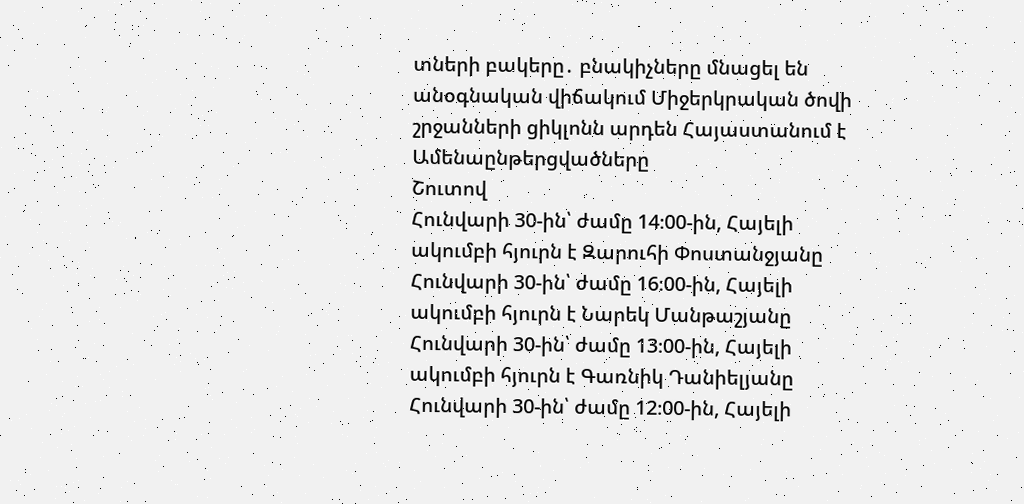տների բակերը․ բնակիչները մնացել են անօգնական վիճակում Միջերկրական ծովի շրջանների ցիկլոնն արդեն Հայաստանում է
Ամենաընթերցվածները
Շուտով
Հունվարի 30-ին՝ ժամը 14։00-ին, Հայելի ակումբի հյուրն է Զարուհի Փոստանջյանը Հունվարի 30-ին՝ ժամը 16։00-ին, Հայելի ակումբի հյուրն է Նարեկ Մանթաշյանը Հունվարի 30-ին՝ ժամը 13։00-ին, Հայելի ակումբի հյուրն է Գառնիկ Դանիելյանը Հունվարի 30-ին՝ ժամը 12։00-ին, Հայելի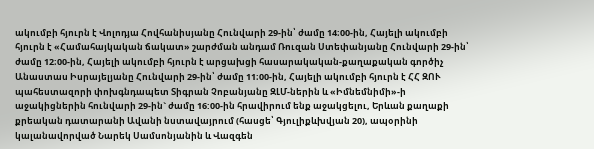ակումբի հյուրն է Վոլոդյա Հովհանիսյանը Հունվարի 29-ին՝ ժամը 14։00-ին, Հայելի ակումբի հյուրն է «Համահայկական ճակատ» շարժման անդամ Ռուզան Ստեփանյանը Հունվարի 29-ին՝ ժամը 12։00-ին, Հայելի ակումբի հյուրն է արցախցի հասարակական-քաղաքական գործիչ Անաստաս Իսրայելյանը Հունվարի 29-ին՝ ժամը 11։00-ին, Հայելի ակումբի հյուրն է ՀՀ ԶՈՒ պահեստազորի փոխգնդապետ Տիգրան Չոբանյանը ԶԼՄ-ներին և «Իմնեմնիմի»-ի աջակիցներին հունվարի 29-ին` ժամը 16:00-ին հրավիրում ենք աջակցելու, Երևան քաղաքի քրեական դատարանի Ավանի նստավայրում (հասցե՝ Գյուլիքևխվյան 20), ապօրինի կալանավորված Նարեկ Սամսոնյանին և Վազգեն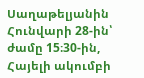Սաղաթելյանին Հունվարի 28-ին՝ ժամը 15։30-ին, Հայելի ակումբի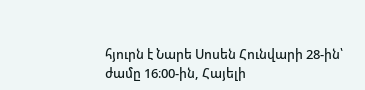հյուրն է Նարե Սոսեն Հունվարի 28-ին՝ ժամը 16։00-ին, Հայելի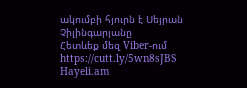ակումբի հյուրն է Սեյրան Չիլինգարյանը
Հետևեք մեզ Viber-ում https://cutt.ly/5wn8sJBS
Hayeli.am